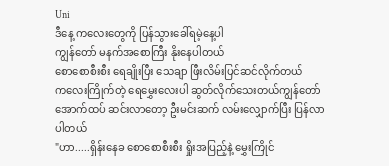Uni
ဒီနေ့ ကလေးတွေကို ပြန်သွားခေါ်ရမဲ့နေ့ပါ
ကျွန်တော် မနက်အစောကြီး နိုးနေပါတယ်
စောစောစီးစီး ရေချိုးပြီး သေချာ ဖြီးလိမ်းပြင်ဆင်လိုက်တယ်
ကလေးကြိုက်တဲ့ ရေမွှေးလေးပါ ဆွတ်လိုက်သေးတယ်ကျွန်တော် အောက်ထပ် ဆင်းလာတော့ ဦးမင်းဆက် လမ်းလျှောက်ပြီး ပြန်လာပါတယ်
"ဟာ.....ရှိန်းနေခ စောစောစီးစီး ရှိုးအပြည့်နဲ့ မွှေးကြိုင်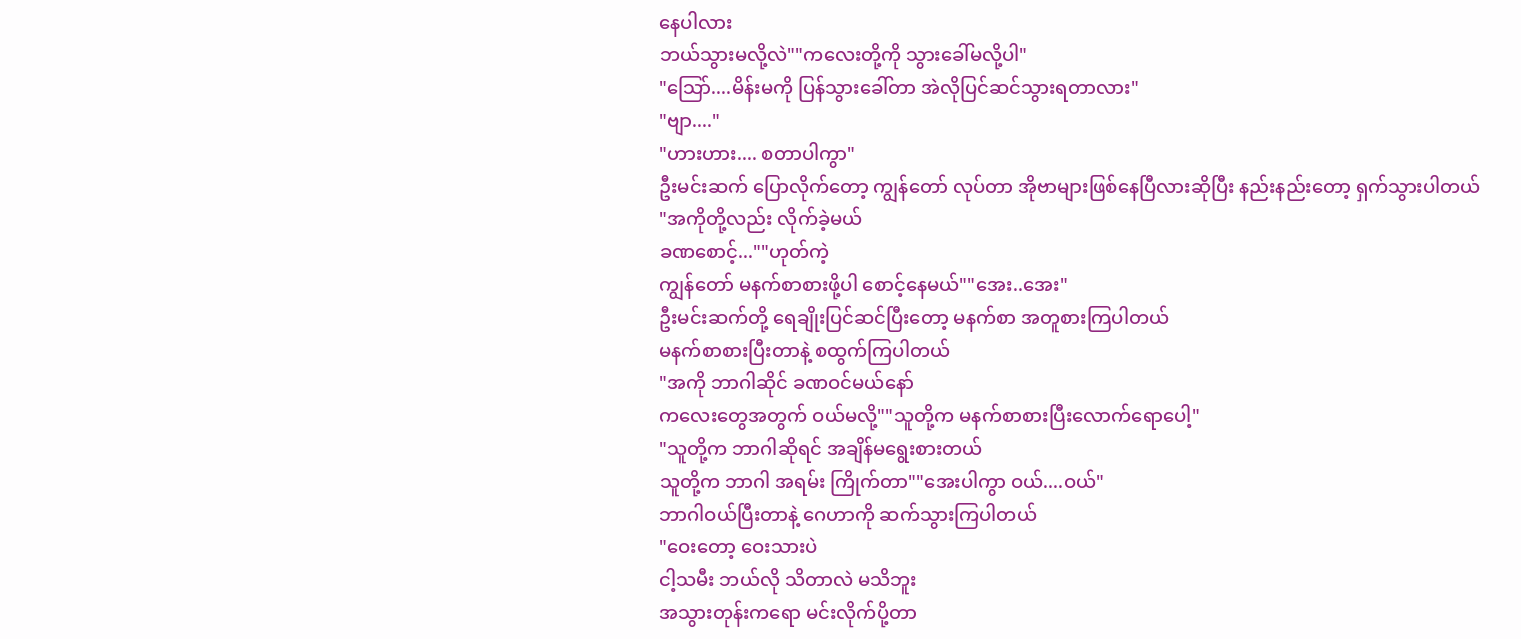နေပါလား
ဘယ်သွားမလို့လဲ""ကလေးတို့ကို သွားခေါ်မလို့ပါ"
"သြော်....မိန်းမကို ပြန်သွားခေါ်တာ အဲလိုပြင်ဆင်သွားရတာလား"
"ဗျာ...."
"ဟားဟား.... စတာပါကွာ"
ဦးမင်းဆက် ပြောလိုက်တော့ ကျွန်တော် လုပ်တာ အိုဗာများဖြစ်နေပြီလားဆိုပြီး နည်းနည်းတော့ ရှက်သွားပါတယ်
"အကိုတို့လည်း လိုက်ခဲ့မယ်
ခဏစောင့်...""ဟုတ်ကဲ့
ကျွန်တော် မနက်စာစားဖို့ပါ စောင့်နေမယ်""အေး..အေး"
ဦးမင်းဆက်တို့ ရေချိုးပြင်ဆင်ပြီးတော့ မနက်စာ အတူစားကြပါတယ်
မနက်စာစားပြီးတာနဲ့ စထွက်ကြပါတယ်
"အကို ဘာဂါဆိုင် ခဏဝင်မယ်နော်
ကလေးတွေအတွက် ဝယ်မလို့""သူတို့က မနက်စာစားပြီးလောက်ရောပေါ့"
"သူတို့က ဘာဂါဆိုရင် အချိန်မရွေးစားတယ်
သူတို့က ဘာဂါ အရမ်း ကြိုက်တာ""အေးပါကွာ ဝယ်....ဝယ်"
ဘာဂါဝယ်ပြီးတာနဲ့ ဂေဟာကို ဆက်သွားကြပါတယ်
"ဝေးတော့ ဝေးသားပဲ
ငါ့သမီး ဘယ်လို သိတာလဲ မသိဘူး
အသွားတုန်းကရော မင်းလိုက်ပို့တာ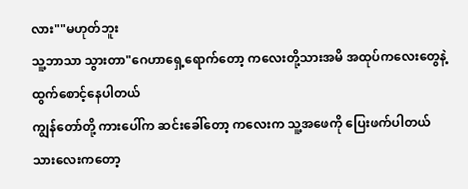လား""မဟုတ်ဘူး
သူ့ဘာသာ သွားတာ"ဂေဟာရှေ့ရောက်တော့ ကလေးတို့သားအမိ အထုပ်ကလေးတွေနဲ့ ထွက်စောင့်နေပါတယ်
ကျွန်တော်တို့ ကားပေါ်က ဆင်းခေါ်တော့ ကလေးက သူ့အဖေကို ပြေးဖက်ပါတယ်
သားလေးကတော့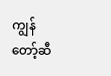ကျွန်တော့်ဆီ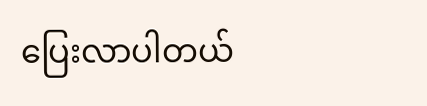ပြေးလာပါတယ်